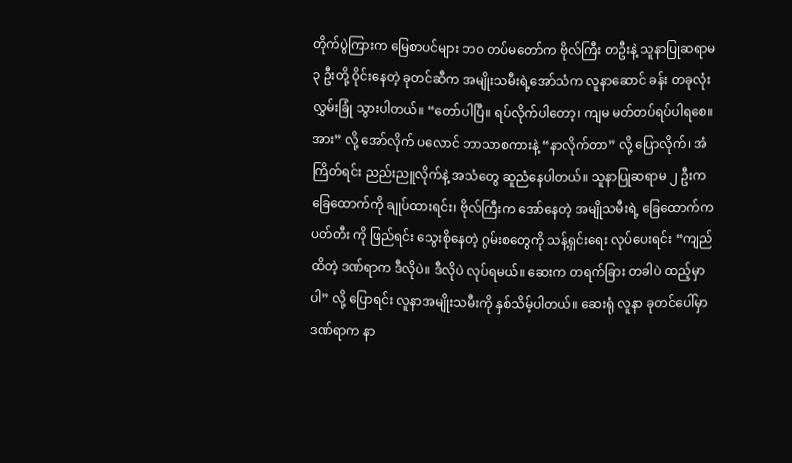တိုက်ပွဲကြားက မြေစာပင်များ ဘဝ တပ်မတော်က ဗိုလ်ကြီး တဦးနဲ့ သူနာပြုဆရာမ ၃ ဦးတို့ ဝိုင်းနေတဲ့ ခုတင်ဆီက အမျိုးသမီးရဲ့အော်သံက လူနာဆောင် ခန်း တခုလုံး လွှမ်းခြုံ သွားပါတယ်။ “တော်ပါပြီ။ ရပ်လိုက်ပါတော့၊ ကျမ မတ်တပ်ရပ်ပါရစေ။ အား” လို့ အော်လိုက် ပလောင် ဘာသာစကားနဲ့ “နာလိုက်တာ” လို့ ပြောလိုက်၊ အံကြိတ်ရင်း ညည်းညူလိုက်နဲ့ အသံတွေ ဆူညံနေပါတယ်။ သူနာပြုဆရာမ ၂ ဦးက ခြေထောက်ကို ချုပ်ထားရင်း၊ ဗိုလ်ကြီးက အော်နေတဲ့ အမျိုသမီးရဲ့ ခြေထောက်က ပတ်တီး ကို ဖြည်ရင်း သွေးစိုနေတဲ့ ဂွမ်းစတွေကို သန့်ရှင်းရေး လုပ်ပေးရင်း “ကျည်ထိတဲ့ ဒဏ်ရာက ဒီလိုပဲ။ ဒီလိုပဲ လုပ်ရမယ်။ ဆေးက တရက်ခြား တခါပဲ ထည့်မှာပါ” လို့ ပြောရင်း လူနာအမျိုးသမီးကို နှစ်သိမ့်ပါတယ်။ ဆေးရုံ လူနာ ခုတင်ပေါ်မှာ ဒဏ်ရာက နာ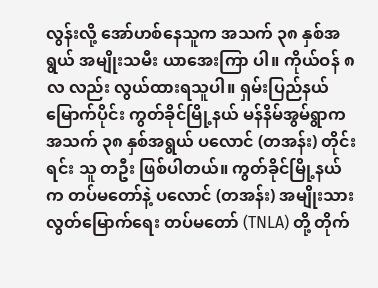လွန်းလို့ အော်ဟစ်နေသူက အသက် ၃၈ နှစ်အရွယ် အမျိုးသမီး ယာအေးကြာ ပါ။ ကိုယ်ဝန် ၈ လ လည်း လွယ်ထားရသူပါ။ ရှမ်းပြည်နယ် မြောက်ပိုင်း ကွတ်ခိုင်မြို့နယ် မန်နိမ်အွမ်ရွာက အသက် ၃၈ နှစ်အရွယ် ပလောင် (တအန်း) တိုင်းရင်း သူ တဦး ဖြစ်ပါတယ်။ ကွတ်ခိုင်မြို့နယ်က တပ်မတော်နဲ့ ပလောင် (တအန်း) အမျိုးသား လွတ်မြောက်ရေး တပ်မတော် (TNLA) တို့ တိုက်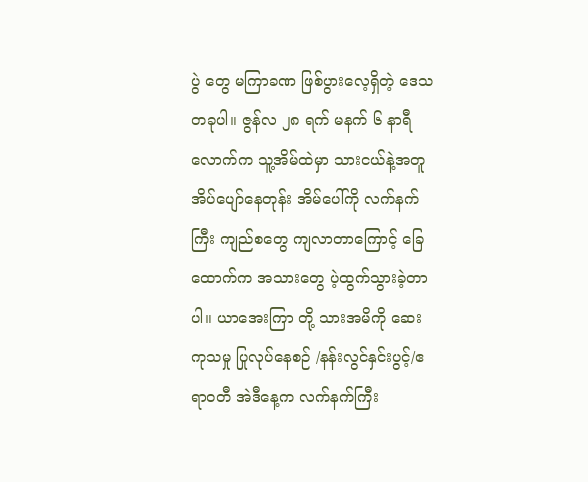ပွဲ တွေ မကြာခဏ ဖြစ်ပွားလေ့ရှိတဲ့ ဒေသတခုပါ။ ဇွန်လ ၂၈ ရက် မနက် ၆ နာရီလောက်က သူ့အိမ်ထဲမှာ သားငယ်နဲ့အတူ အိပ်ပျော်နေတုန်း အိမ်ပေါ်ကို လက်နက်ကြီး ကျည်စတွေ ကျလာတာကြောင့် ခြေထောက်က အသားတွေ ပဲ့ထွက်သွားခဲ့တာပါ။ ယာအေးကြာ တို့ သားအမိကို ဆေးကုသမှု ပြုလုပ်နေစဉ် /နန်းလွင်နှင်းပွင့်/ဧရာဝတီ အဲဒီနေ့က လက်နက်ကြီး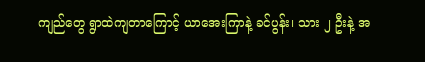ကျည်တွေ ရွာထဲကျတာကြောင့် ယာအေးကြာနဲ့ ခင်ပွန်း၊ သား ၂ ဦးနဲ့ အ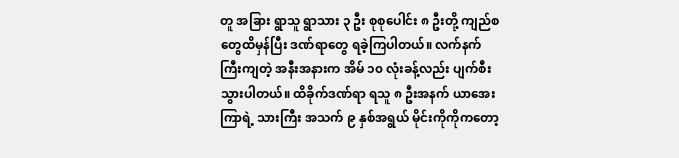တူ အခြား ရွာသူ ရွာသား ၃ ဦး စုစုပေါင်း ၈ ဦးတို့ ကျည်စတွေထိမှန်ပြီး ဒဏ်ရာတွေ ရခဲ့ကြပါတယ်။ လက်နက်ကြီးကျတဲ့ အနီးအနားက အိမ် ၁၀ လုံးခန့်လည်း ပျက်စီးသွားပါတယ်။ ထိခိုက်ဒဏ်ရာ ရသူ ၈ ဦးအနက် ယာအေးကြာရဲ့ သားကြီး အသက် ၉ နှစ်အရွယ် မိုင်းကိုကိုကတော့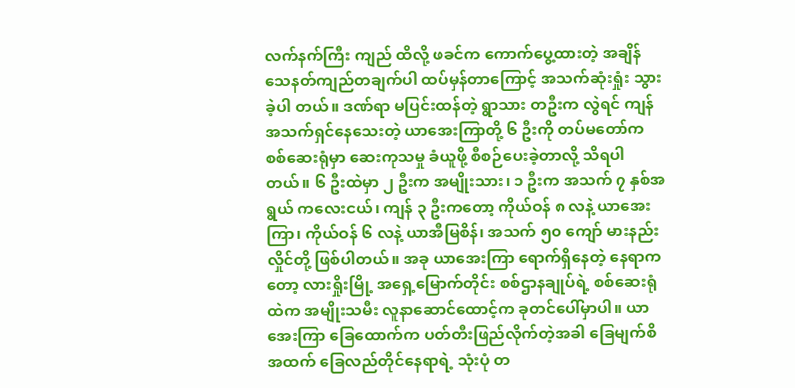လက်နက်ကြီး ကျည် ထိလို့ ဖခင်က ကောက်ပွေ့ထားတဲ့ အချိန် သေနတ်ကျည်တချက်ပါ ထပ်မှန်တာကြောင့် အသက်ဆုံးရှုံး သွားခဲ့ပါ တယ်။ ဒဏ်ရာ မပြင်းထန်တဲ့ ရွာသား တဦးက လွဲရင် ကျန် အသက်ရှင်နေသေးတဲ့ ယာအေးကြာတို့ ၆ ဦးကို တပ်မတော်က စစ်ဆေးရုံမှာ ဆေးကုသမှု ခံယူဖို့ စီစဉ်ပေးခဲ့တာလို့ သိရပါတယ်။ ၆ ဦးထဲမှာ ၂ ဦးက အမျိုးသား၊ ၁ ဦးက အသက် ၇ နှစ်အရွယ် ကလေးငယ်၊ ကျန် ၃ ဦးကတော့ ကိုယ်ဝန် ၈ လနဲ့ ယာအေးကြာ၊ ကိုယ်ဝန် ၆ လနဲ့ ယာအီမြစိန်၊ အသက် ၅၀ ကျော် မားနည်းလှိုင်တို့ ဖြစ်ပါတယ်။ အခု ယာအေးကြာ ရောက်ရှိနေတဲ့ နေရာကတော့ လားရှိုးမြို့ အရှေ့မြောက်တိုင်း စစ်ဌာနချုပ်ရဲ့ စစ်ဆေးရုံထဲက အမျိုးသမီး လူနာဆောင်ထောင့်က ခုတင်ပေါ်မှာပါ။ ယာအေးကြာ ခြေထောက်က ပတ်တီးဖြည်လိုက်တဲ့အခါ ခြေမျက်စိ အထက် ခြေလည်တိုင်နေရာရဲ့ သုံးပုံ တ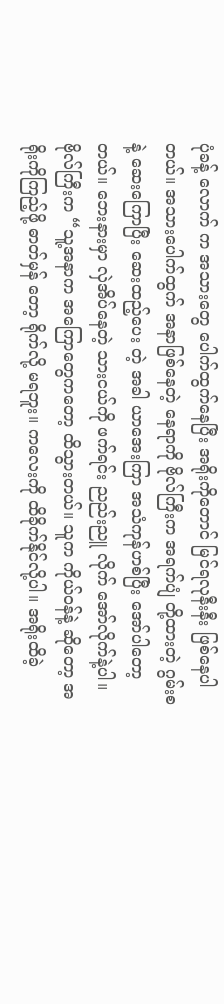ပုံခန့် လောက် က အသားတွေ ပေါက်ထွက်နေပြီး အရိုးကိုတောင် မြင်ရလုနီးနီး ဖြစ်နေပါတယ်။ အသားပေါက်ထွက် အနာဖြစ်နေတဲ့ နေရာကို ဗိုလ်ကြီးက အရက်ပျံ တို့ထားတဲ့ ဂွမ်းစနဲ့ ဆေးကြောပြီး ဆေးထည့်ပေး တဲ့ အခါ ယာအေးကြာ အသံကုန်ဟစ်ပြီး အော်ပါတော့တယ်။ ဘေးနားမှာ လှဲအိပ်နေတဲ့ သားငယ်ကို ဖက်ရင်း ညည်းညူ လိုက် အော်လိုက်နဲ့ပါ။ ဗိုလ်ကြီးက “သူ့အနာက အကြောတွေကတော့ ထိသွားတယ်။ သူက ကိုယ်ဝန်နဲ့ ဆိုတော့ အရိုးကိုကြည့်ဖို့ ဓာတ်မှန် တော့ ရိုက်လို့ မရဘူး။ ကလေးကို ထိခိုက်နိုင်လို့ပါ။ အရိုးထိခဲ့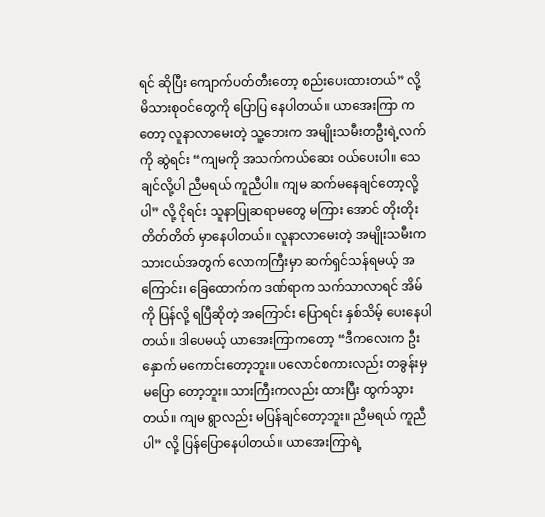ရင် ဆိုပြီး ကျောက်ပတ်တီးတော့ စည်းပေးထားတယ်” လို့ မိသားစုဝင်တွေကို ပြောပြ နေပါတယ်။ ယာအေးကြာ ကတော့ လူနာလာမေးတဲ့ သူ့ဘေးက အမျိုးသမီးတဦးရဲ့လက်ကို ဆွဲရင်း “ကျမကို အသက်ကယ်ဆေး ဝယ်ပေးပါ။ သေချင်လို့ပါ ညီမရယ် ကူညီပါ။ ကျမ ဆက်မနေချင်တော့လို့ပါ” လို့ ငိုရင်း သူနာပြုဆရာမတွေ မကြား အောင် တိုးတိုးတိတ်တိတ် မှာနေပါတယ်။ လူနာလာမေးတဲ့ အမျိုးသမီးက သားငယ်အတွက် လောကကြီးမှာ ဆက်ရှင်သန်ရမယ့် အကြောင်း၊ ခြေထောက်က ဒဏ်ရာက သက်သာလာရင် အိမ်ကို ပြန်လို့ ရပြီဆိုတဲ့ အကြောင်း ပြောရင်း နှစ်သိမ့် ပေးနေပါတယ်။ ဒါပေမယ့် ယာအေးကြာကတော့ “ဒီကလေးက ဦးနှောက် မကောင်းတော့ဘူး။ ပလောင်စကားလည်း တခွန်းမှ မပြော တော့ဘူး။ သားကြီးကလည်း ထားပြီး ထွက်သွားတယ်။ ကျမ ရွာလည်း မပြန်ချင်တော့ဘူး။ ညီမရယ် ကူညီပါ” လို့ ပြန်ပြောနေပါတယ်။ ယာအေးကြာရဲ့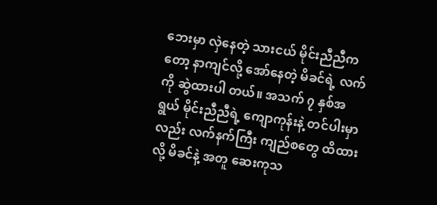ဘေးမှာ လှဲနေတဲ့ သားငယ် မိုင်းညီညီကတော့ နာကျင်လို့ အော်နေတဲ့ မိခင်ရဲ့ လက်ကို ဆွဲထားပါ တယ်။ အသက် ၇ နှစ်အရွယ် မိုင်းညီညီရဲ့ ကျောကုန်းနဲ့ တင်ပါးမှာလည်း လက်နက်ကြီး ကျည်စတွေ ထိထားလို့ မိခင်နဲ့ အတူ ဆေးကုသ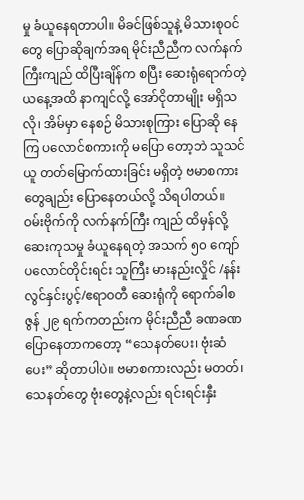မှု ခံယူနေရတာပါ။ မိခင်ဖြစ်သူနဲ့ မိသားစုဝင်တွေ ပြောဆိုချက်အရ မိုင်းညီညီက လက်နက်ကြီးကျည် ထိပြီးချိန်က စပြီး ဆေးရုံရောက်တဲ့ ယနေ့အထိ နာကျင်လို့ အော်ငိုတာမျိုး မရှိသလို၊ အိမ်မှာ နေစဉ် မိသားစုကြား ပြောဆို နေကြ ပလောင်စကားကို မပြော တော့ဘဲ သူသင်ယူ တတ်မြောက်ထားခြင်း မရှိတဲ့ ဗမာစကားတွေချည်း ပြောနေတယ်လို့ သိရပါတယ်။ ဝမ်းဗိုက်ကို လက်နက်ကြီး ကျည် ထိမှန်လို့ ဆေးကုသမှု ခံယူနေရတဲ့ အသက် ၅၀ ကျော် ပလောင်တိုင်းရင်း သူကြီး မားနည်းလှိုင် /နန်းလွင်နှင်းပွင့်/ဧရာဝတီ ဆေးရုံကို ရောက်ခါစ ဇွန် ၂၉ ရက်ကတည်းက မိုင်းညီညီ ခဏခဏပြောနေတာကတော့ “သေနတ်ပေး၊ ဗုံးဆံပေး” ဆိုတာပါပဲ။ ဗမာစကားလည်း မတတ်၊ သေနတ်တွေ ဗုံးတွေနဲ့လည်း ရင်းရင်းနှီး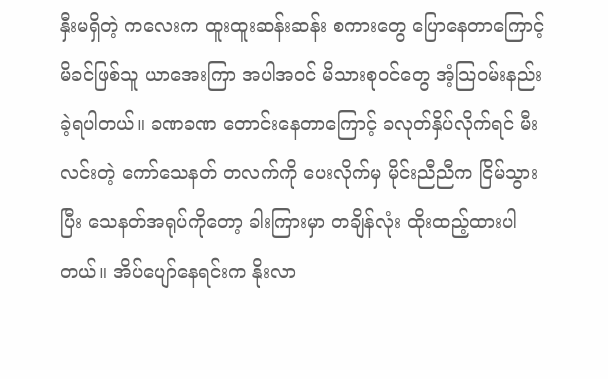နှီးမရှိတဲ့ ကလေးက ထူးထူးဆန်းဆန်း စကားတွေ ပြောနေတာကြောင့် မိခင်ဖြစ်သူ ယာအေးကြာ အပါအဝင် မိသားစုဝင်တွေ အံ့သြဝမ်းနည်း ခဲ့ရပါတယ်။ ခဏခဏ တောင်းနေတာကြောင့် ခလုတ်နှိပ်လိုက်ရင် မီးလင်းတဲ့ ကော်သေနတ် တလက်ကို ပေးလိုက်မှ မိုင်းညီညီက ငြိမ်သွားပြီး သေနတ်အရုပ်ကိုတော့ ခါးကြားမှာ တချိန်လုံး ထိုးထည့်ထားပါတယ်။ အိပ်ပျော်နေရင်းက နိုးလာ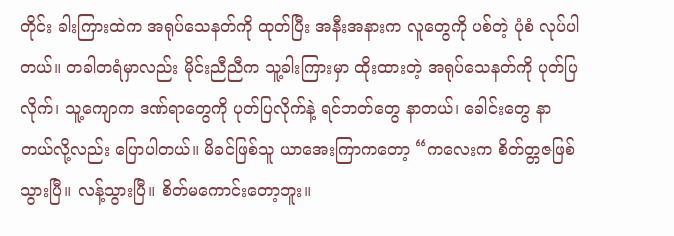တိုင်း ခါးကြားထဲက အရုပ်သေနတ်ကို ထုတ်ပြီး အနီးအနားက လူတွေကို ပစ်တဲ့ ပုံစံ လုပ်ပါ တယ်။ တခါတရံမှာလည်း မိုင်းညီညီက သူ့ခါးကြားမှာ ထိုးထားတဲ့ အရုပ်သေနတ်ကို ပုတ်ပြလိုက်၊ သူ့ကျောက ဒဏ်ရာတွေကို ပုတ်ပြလိုက်နဲ့ ရင်ဘတ်တွေ နာတယ်၊ ခေါင်းတွေ နာတယ်လို့လည်း ပြောပါတယ်။ မိခင်ဖြစ်သူ ယာအေးကြာကတော့ “ကလေးက စိတ်တ္တဇဖြစ်သွားပြီ။ လန့်သွားပြီ။ စိတ်မကောင်းတော့ဘူး။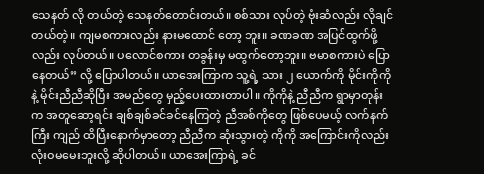သေနတ် လို တယ်တဲ့ သေနတ်တောင်းတယ်။ စစ်သား လုပ်တဲ့ ဗုံးဆံလည်း လိုချင်တယ်တဲ့။ ကျမစကားလည်း နားမထောင် တော့ ဘူး။ ခဏခဏ အပြင်ထွက်ဖို့လည်း လုပ်တယ်။ ပလောင်စကား တခွန်းမှ မထွက်တော့ဘူး။ ဗမာစကားပဲ ပြော နေတယ်” လို့ ပြောပါတယ်။ ယာအေးကြာက သူ့ရဲ့ သား ၂ ယောက်ကို မိုင်းကိုကိုနဲ့ မိုင်းညီညီဆိုပြီး အမည်တွေ မှည့်ပေးထားတာပါ။ ကိုကိုနဲ့ ညီညီက ရွာမှာတုန်းက အတူဆော့ရင်း ချစ်ချစ်ခင်ခင်နေကြတဲ့ ညီအစ်ကိုတွေ ဖြစ်ပေမယ့် လက်နက်ကြီး ကျည် ထိပြီးနောက်မှာတော့ ညီညီက ဆုံးသွားတဲ့ ကိုကို အကြောင်းကိုလည်း လုံးဝမမေးဘူးလို့ ဆိုပါတယ်။ ယာအေးကြာရဲ့ ခင်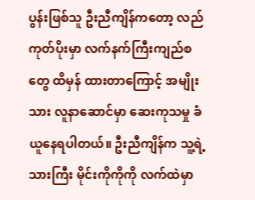ပွန်းဖြစ်သူ ဦးညီကျိန်ကတော့ လည်ကုတ်ပိုးမှာ လက်နက်ကြီးကျည်စတွေ ထိမှန် ထားတာကြောင့် အမျိုးသား လူနာဆောင်မှာ ဆေးကုသမှု ခံယူနေရပါတယ်။ ဦးညီကျိန်က သူ့ရဲ့ သားကြီး မိုင်းကိုကိုကို လက်ထဲမှာ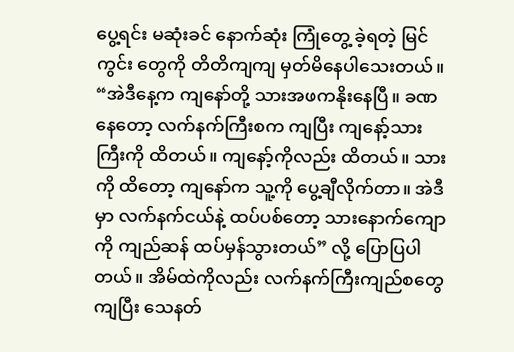ပွေ့ရင်း မဆုံးခင် နောက်ဆုံး ကြုံတွေ့ ခဲ့ရတဲ့ မြင်ကွင်း တွေကို တိတိကျကျ မှတ်မိနေပါသေးတယ်။ “အဲဒီနေ့က ကျနော်တို့ သားအဖကနိုးနေပြီ။ ခဏနေတော့ လက်နက်ကြီးစက ကျပြီး ကျနော့်သားကြီးကို ထိတယ်။ ကျနော့်ကိုလည်း ထိတယ်။ သားကို ထိတော့ ကျနော်က သူ့ကို ပွေ့ချီလိုက်တာ။ အဲဒီမှာ လက်နက်ငယ်နဲ့ ထပ်ပစ်တော့ သားနောက်ကျောကို ကျည်ဆန် ထပ်မှန်သွားတယ်” လို့ ပြောပြပါတယ်။ အိမ်ထဲကိုလည်း လက်နက်ကြီးကျည်စတွေ ကျပြီး သေနတ်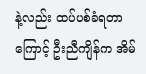နဲ့လည်း ထပ်ပစ်ခံရတာကြောင့် ဦးညီကျိန်က အိမ်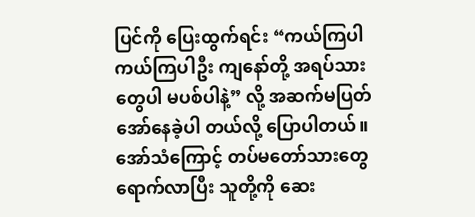ပြင်ကို ပြေးထွက်ရင်း “ကယ်ကြပါ ကယ်ကြပါဦး ကျနော်တို့ အရပ်သားတွေပါ မပစ်ပါနဲ့” လို့ အဆက်မပြတ် အော်နေခဲ့ပါ တယ်လို့ ပြောပါတယ်။ အော်သံကြောင့် တပ်မတော်သားတွေ ရောက်လာပြီး သူတို့ကို ဆေး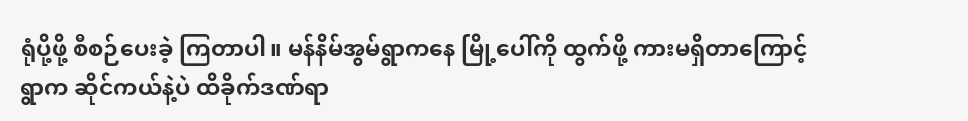ရုံပို့ဖို့ စီစဉ်ပေးခဲ့ ကြတာပါ။ မန်နိမ်အွမ်ရွာကနေ မြို့ပေါ်ကို ထွက်ဖို့ ကားမရှိတာကြောင့် ရွာက ဆိုင်ကယ်နဲ့ပဲ ထိခိုက်ဒဏ်ရာ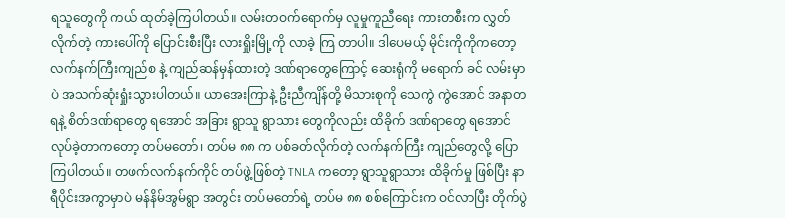ရသူတွေကို ကယ် ထုတ်ခဲ့ကြပါတယ်။ လမ်းတဝက်ရောက်မှ လူမှုကူညီရေး ကားတစီးက လွှတ်လိုက်တဲ့ ကားပေါ်ကို ပြောင်းစီးပြီး လားရှိုးမြို့ကို လာခဲ့ ကြ တာပါ။ ဒါပေမယ့် မိုင်းကိုကိုကတော့ လက်နက်ကြီးကျည်စ နဲ့ ကျည်ဆန်မှန်ထားတဲ့ ဒဏ်ရာတွေကြောင့် ဆေးရုံကို မရောက် ခင် လမ်းမှာပဲ အသက်ဆုံးရှုံးသွားပါတယ်။ ယာအေးကြာနဲ့ ဦးညီကျိန်တို့ မိသားစုကို သေကွဲ ကွဲအောင် အနာတရနဲ့ စိတ်ဒဏ်ရာတွေ ရအောင် အခြား ရွာသူ ရွာသား တွေကိုလည်း ထိခိုက် ဒဏ်ရာတွေ ရအောင် လုပ်ခဲ့တာကတော့ တပ်မတော်၊ တပ်မ ၈၈ က ပစ်ခတ်လိုက်တဲ့ လက်နက်ကြီး ကျည်တွေလို့ ပြောကြပါတယ်။ တဖက်လက်နက်ကိုင် တပ်ဖွဲ့ဖြစ်တဲ့ TNLA ကတော့ ရွာသူရွာသား ထိခိုက်မှု ဖြစ်ပြီး နာရီပိုင်းအကွာမှာပဲ မန်နိမ်အွမ်ရွာ အတွင်း တပ်မတော်ရဲ့ တပ်မ ၈၈ စစ်ကြောင်းက ဝင်လာပြီး တိုက်ပွဲ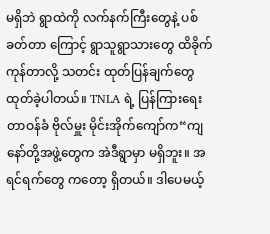မရှိဘဲ ရွာထဲကို လက်နက်ကြီးတွေနဲ့ ပစ်ခတ်တာ ကြောင့် ရွာသူရွာသားတွေ ထိခိုက်ကုန်တာလို့ သတင်း ထုတ်ပြန်ချက်တွေ ထုတ်ခဲ့ပါတယ်။ TNLA ရဲ့ ပြန်ကြားရေးတာဝန်ခံ ဗိုလ်မှူး မိုင်းအိုက်ကျော်က“ကျနော်တို့အဖွဲ့တွေက အဲဒီရွာမှာ မရှိဘူး။ အရင်ရက်တွေ ကတော့ ရှိတယ်။ ဒါပေမယ့်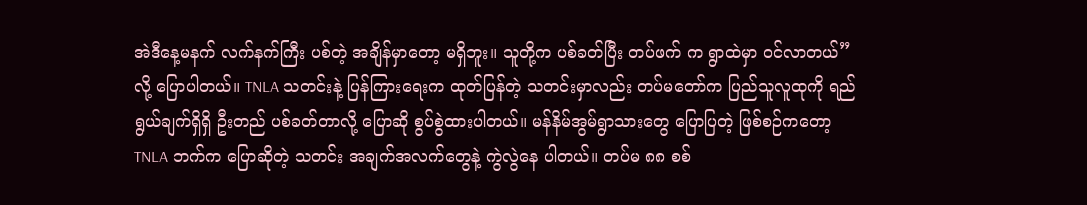အဲဒီနေ့မနက် လက်နက်ကြီး ပစ်တဲ့ အချိန်မှာတော့ မရှိဘူး။ သူတို့က ပစ်ခတ်ပြီး တပ်ဖက် က ရွာထဲမှာ ဝင်လာတယ်” လို့ ပြောပါတယ်။ TNLA သတင်းနဲ့ ပြန်ကြားရေးက ထုတ်ပြန်တဲ့ သတင်းမှာလည်း တပ်မတော်က ပြည်သူလူထုကို ရည်ရွယ်ချက်ရှိရှိ ဦးတည် ပစ်ခတ်တာလို့ ပြောဆို စွပ်စွဲထားပါတယ်။ မန်နိမ်အွမ်ရွာသားတွေ ပြောပြတဲ့ ဖြစ်စဉ်ကတော့ TNLA ဘက်က ပြောဆိုတဲ့ သတင်း အချက်အလက်တွေနဲ့ ကွဲလွဲနေ ပါတယ်။ တပ်မ ၈၈ စစ်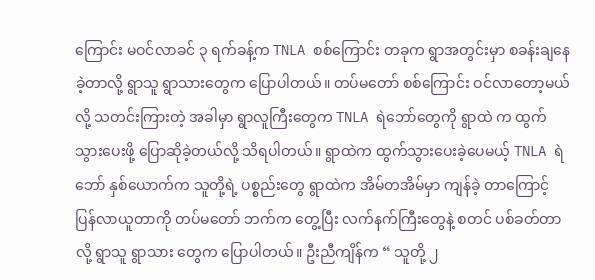ကြောင်း မဝင်လာခင် ၃ ရက်ခန့်က TNLA စစ်ကြောင်း တခုက ရွာအတွင်းမှာ စခန်းချနေခဲ့တာလို့ ရွာသူ ရွာသားတွေက ပြောပါတယ်။ တပ်မတော် စစ်ကြောင်း ဝင်လာတော့မယ်လို့ သတင်းကြားတဲ့ အခါမှာ ရွာလူကြီးတွေက TNLA ရဲဘော်တွေကို ရွာထဲ က ထွက်သွားပေးဖို့ ပြောဆိုခဲ့တယ်လို့ သိရပါတယ်။ ရွာထဲက ထွက်သွားပေးခဲ့ပေမယ့် TNLA ရဲဘော် နှစ်ယောက်က သူတို့ရဲ့ ပစ္စည်းတွေ ရွာထဲက အိမ်တအိမ်မှာ ကျန်ခဲ့ တာကြောင့် ပြန်လာယူတာကို တပ်မတော် ဘက်က တွေ့ပြီး လက်နက်ကြီးတွေနဲ့ စတင် ပစ်ခတ်တာလို့ ရွာသူ ရွာသား တွေက ပြောပါတယ်။ ဦးညီကျိန်က “ သူတို့ ၂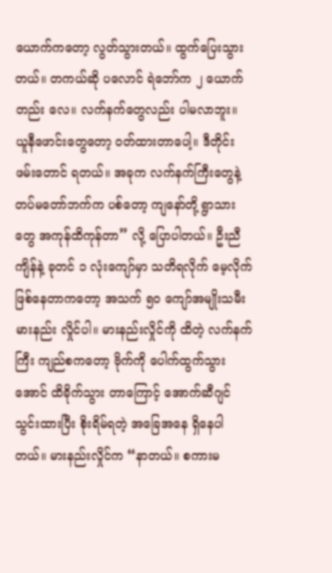ယောက်ကတော့ လွတ်သွားတယ်။ ထွက်ပြေးသွားတယ်။ တကယ်ဆို ပလောင် ရဲဘော်က ၂ ယောက်တည်း လေ။ လက်နက်တွေလည်း ပါမလာဘူး။ ယူနီဖောင်းတွေတော့ ဝတ်ထားတာပေါ့။ ဒီတိုင်း ဖမ်းတောင် ရတယ်။ အခုက လက်နက်ကြီးတွေနဲ့ တပ်မတော်ဘက်က ပစ်တော့ ကျနော်တို့ ရွာသားတွေ အကုန်ထိကုန်တာ” လို့ ပြောပါတယ်။ ဦးညီကျိန်နဲ့ ခုတင် ၁ လုံးကျော်မှာ သတိရလိုက် မေ့လိုက် ဖြစ်နေတာကတော့ အသက် ၅၀ ကျော်အမျိုးသမီး မားနည်း လှိုင်ပါ။ မားနည်းလှိုင်ကို ထိတဲ့ လက်နက်ကြီး ကျည်စကတော့ ဗိုက်ကို ပေါက်ထွက်သွားအောင် ထိခိုက်သွား တာကြောင့် အောက်ဆီဂျင် သွင်းထားပြီး စိုးရိမ်ရတဲ့ အခြေအနေ ရှိနေပါတယ်။ မားနည်းလှိုင်က “နာတယ်။ စကားမ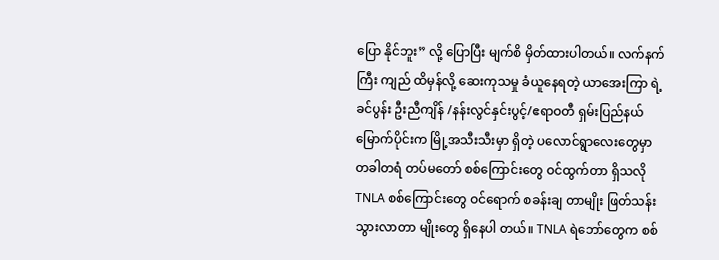ပြော နိုင်ဘူး” လို့ ပြောပြီး မျက်စိ မှိတ်ထားပါတယ်။ လက်နက်ကြီး ကျည် ထိမှန်လို့ ဆေးကုသမှု ခံယူနေရတဲ့ ယာအေးကြာ ရဲ့ ခင်ပွန်း ဦးညီကျိန် /နန်းလွင်နှင်းပွင့်/ဧရာဝတီ ရှမ်းပြည်နယ် မြောက်ပိုင်းက မြို့အသီးသီးမှာ ရှိတဲ့ ပလောင်ရွာလေးတွေမှာ တခါတရံ တပ်မတော် စစ်ကြောင်းတွေ ဝင်ထွက်တာ ရှိသလို TNLA စစ်ကြောင်းတွေ ဝင်ရောက် စခန်းချ တာမျိုး ဖြတ်သန်း သွားလာတာ မျိုးတွေ ရှိနေပါ တယ်။ TNLA ရဲဘော်တွေက စစ်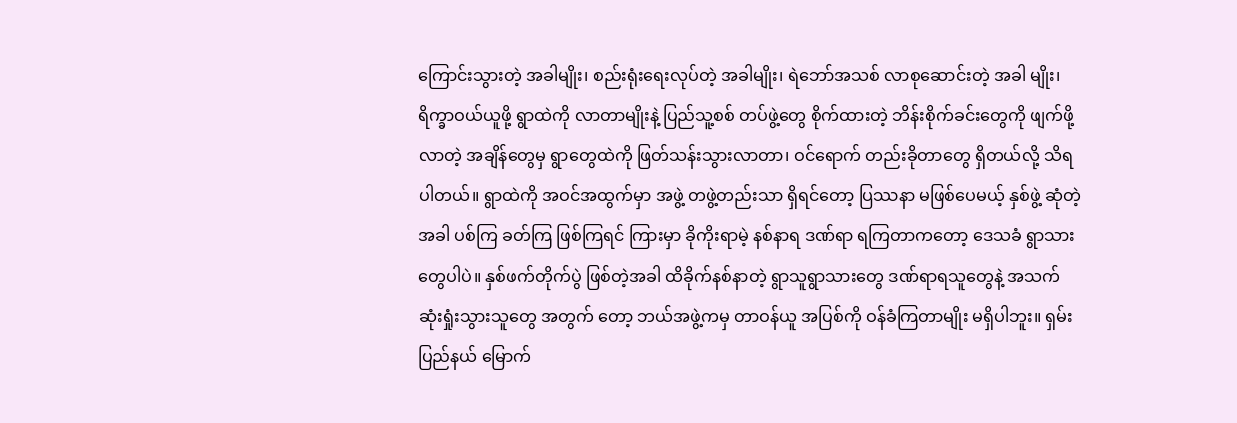ကြောင်းသွားတဲ့ အခါမျိုး၊ စည်းရုံးရေးလုပ်တဲ့ အခါမျိုး၊ ရဲဘော်အသစ် လာစုဆောင်းတဲ့ အခါ မျိုး၊ ရိက္ခာဝယ်ယူဖို့ ရွာထဲကို လာတာမျိုးနဲ့ ပြည်သူ့စစ် တပ်ဖွဲ့တွေ စိုက်ထားတဲ့ ဘိန်းစိုက်ခင်းတွေကို ဖျက်ဖို့ လာတဲ့ အချိန်တွေမှ ရွာတွေထဲကို ဖြတ်သန်းသွားလာတာ၊ ဝင်ရောက် တည်းခိုတာတွေ ရှိတယ်လို့ သိရပါတယ်။ ရွာထဲကို အဝင်အထွက်မှာ အဖွဲ့ တဖွဲ့တည်းသာ ရှိရင်တော့ ပြဿနာ မဖြစ်ပေမယ့် နှစ်ဖွဲ့ ဆုံတဲ့အခါ ပစ်ကြ ခတ်ကြ ဖြစ်ကြရင် ကြားမှာ ခိုကိုးရာမဲ့ နစ်နာရ ဒဏ်ရာ ရကြတာကတော့ ဒေသခံ ရွာသားတွေပါပဲ။ နှစ်ဖက်တိုက်ပွဲ ဖြစ်တဲ့အခါ ထိခိုက်နစ်နာတဲ့ ရွာသူရွာသားတွေ ဒဏ်ရာရသူတွေနဲ့ အသက် ဆုံးရှုံးသွားသူတွေ အတွက် တော့ ဘယ်အဖွဲ့ကမှ တာဝန်ယူ အပြစ်ကို ဝန်ခံကြတာမျိုး မရှိပါဘူး။ ရှမ်းပြည်နယ် မြောက်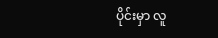ပိုင်းမှာ လူ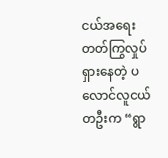ငယ်အရေး တတ်ကြွလှုပ်ရှားနေတဲ့ ပလောင်လူငယ် တဦးက “ရွာ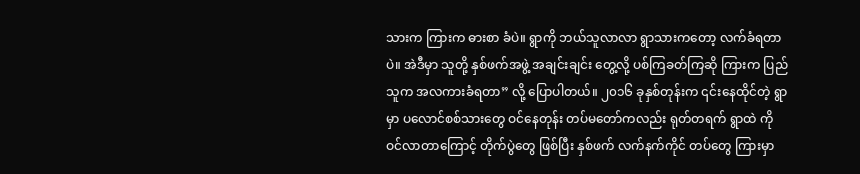သားက ကြားက ဓားစာ ခံပဲ။ ရွာကို ဘယ်သူလာလာ ရွာသားကတော့ လက်ခံရတာပဲ။ အဲဒီမှာ သူတို့ နှစ်ဖက်အဖွဲ့ အချင်းချင်း တွေ့လို့ ပစ်ကြခတ်ကြဆို ကြားက ပြည်သူက အလကားခံရတာ” လို့ ပြောပါတယ်။ ၂၀၁၆ ခုနှစ်တုန်းက ၎င်းနေထိုင်တဲ့ ရွာမှာ ပလောင်စစ်သားတွေ ဝင်နေတုန်း တပ်မတော်ကလည်း ရုတ်တရက် ရွာထဲ ကို ဝင်လာတာကြောင့် တိုက်ပွဲတွေ ဖြစ်ပြီး နှစ်ဖက် လက်နက်ကိုင် တပ်တွေ ကြားမှာ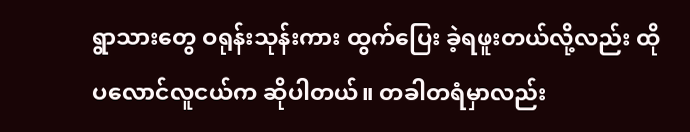ရွာသားတွေ ဝရုန်းသုန်းကား ထွက်ပြေး ခဲ့ရဖူးတယ်လို့လည်း ထိုပလောင်လူငယ်က ဆိုပါတယ်။ တခါတရံမှာလည်း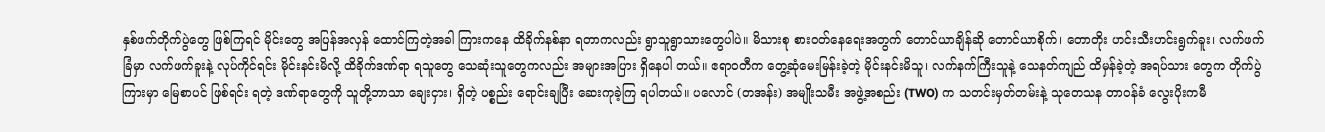နှစ်ဖက်တိုက်ပွဲတွေ ဖြစ်ကြရင် မိုင်းတွေ အပြန်အလှန် ထောင်ကြတဲ့အခါ ကြားကနေ ထိခိုက်နစ်နာ ရတာကလည်း ရွာသူရွာသားတွေပါပဲ။ မိသားစု စားဝတ်နေရေးအတွက် တောင်ယာချိန်ဆို တောင်ယာစိုက်၊ တောတိုး ဟင်းသီးဟင်းရွက်ခူး၊ လက်ဖက်ခြံမှာ လက်ဖက်ခူးနဲ့ လုပ်ကိုင်ရင်း မိုင်းနင်းမိလို့ ထိခိုက်ဒဏ်ရာ ရသူတွေ သေဆုံးသူတွေကလည်း အများအပြား ရှိနေပါ တယ်။ ဧရာဝတီက တွေ့ဆုံမေးမြန်းခဲ့တဲ့ မိုင်းနင်းမိသူ၊ လက်နက်ကြီးသူနဲ့ သေနတ်ကျည် ထိမှန်ခဲ့တဲ့ အရပ်သား တွေက တိုက်ပွဲကြားမှာ မြေစာပင် ဖြစ်ရင်း ရတဲ့ ဒဏ်ရာတွေကို သူတို့ဘာသာ ချေးငှား၊ ရှိတဲ့ ပစ္စည်း ရောင်းချပြီး ဆေးကုခဲ့ကြ ရပါတယ်။ ပလောင် (တအန်း) အမျိုးသမီး အဖွဲ့အစည်း (TWO) က သတင်းမှတ်တမ်းနဲ့ သုတေသန တာဝန်ခံ လွေးပိုးကမီ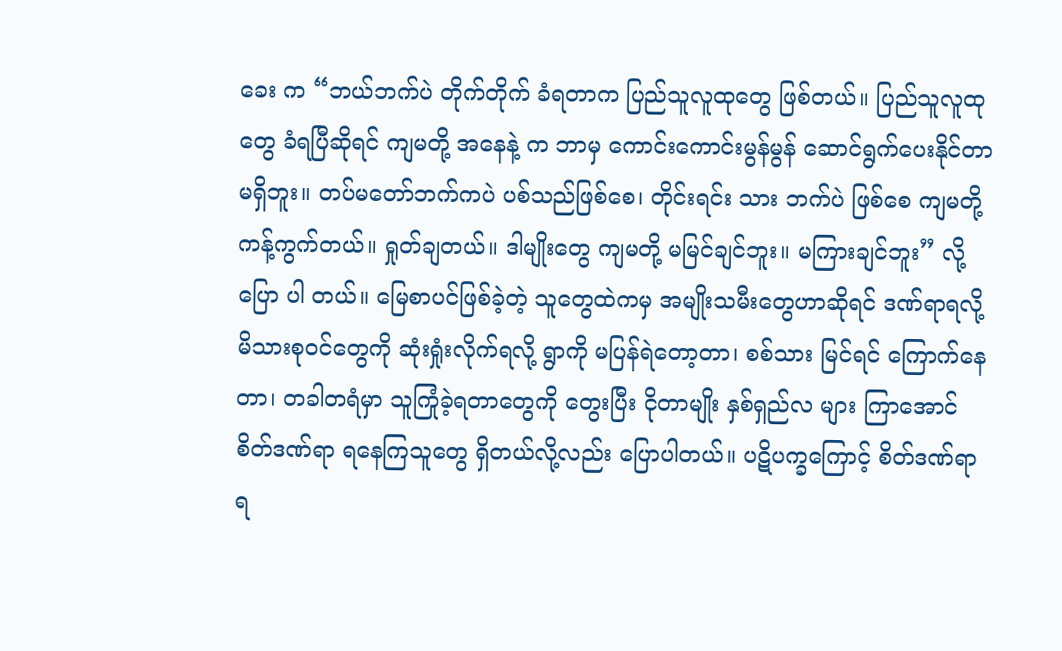ခေး က “ဘယ်ဘက်ပဲ တိုက်တိုက် ခံရတာက ပြည်သူလူထုတွေ ဖြစ်တယ်။ ပြည်သူလူထုတွေ ခံရပြီဆိုရင် ကျမတို့ အနေနဲ့ က ဘာမှ ကောင်းကောင်းမွန်မွန် ဆောင်ရွက်ပေးနိုင်တာ မရှိဘူး။ တပ်မတော်ဘက်ကပဲ ပစ်သည်ဖြစ်စေ၊ တိုင်းရင်း သား ဘက်ပဲ ဖြစ်စေ ကျမတို့ ကန့်ကွက်တယ်။ ရှုတ်ချတယ်။ ဒါမျိုးတွေ ကျမတို့ မမြင်ချင်ဘူး။ မကြားချင်ဘူး” လို့ ပြော ပါ တယ်။ မြေစာပင်ဖြစ်ခဲ့တဲ့ သူတွေထဲကမှ အမျိုးသမီးတွေဟာဆိုရင် ဒဏ်ရာရလို့ မိသားစုဝင်တွေကို ဆုံးရှုံးလိုက်ရလို့ ရွာကို မပြန်ရဲတော့တာ၊ စစ်သား မြင်ရင် ကြောက်နေတာ၊ တခါတရံမှာ သူကြုံခဲ့ရတာတွေကို တွေးပြီး ငိုတာမျိုး နှစ်ရှည်လ များ ကြာအောင် စိတ်ဒဏ်ရာ ရနေကြသူတွေ ရှိတယ်လို့လည်း ပြောပါတယ်။ ပဋိပက္ခကြောင့် စိတ်ဒဏ်ရာ ရ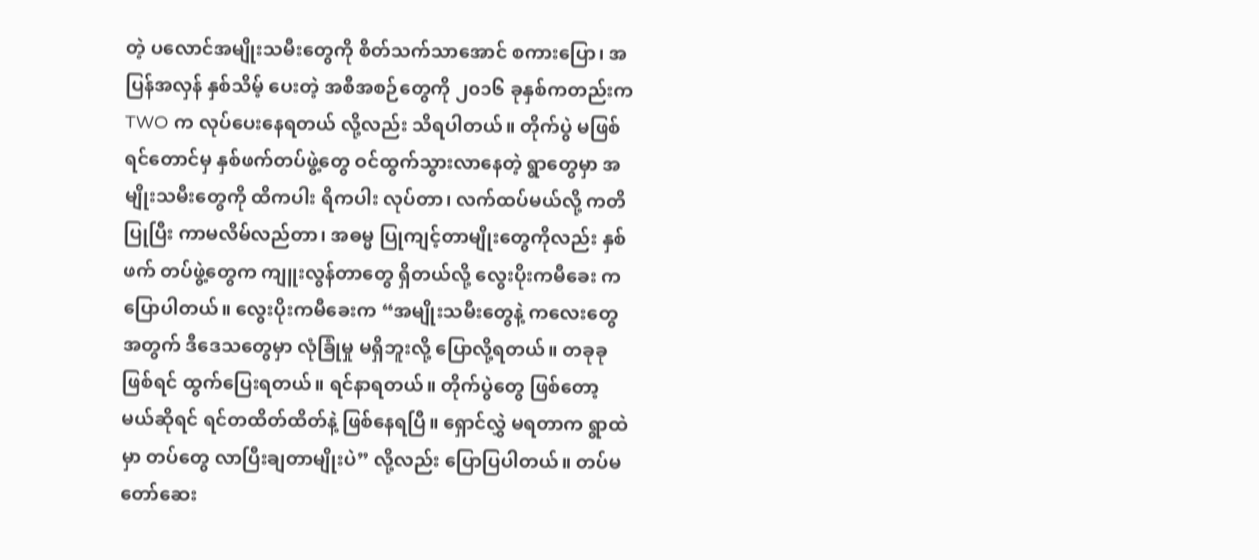တဲ့ ပလောင်အမျိုးသမီးတွေကို စိတ်သက်သာအောင် စကားပြော၊ အပြန်အလှန် နှစ်သိမ့် ပေးတဲ့ အစီအစဉ်တွေကို ၂၀၁၆ ခုနှစ်ကတည်းက TWO က လုပ်ပေးနေရတယ် လို့လည်း သိရပါတယ်။ တိုက်ပွဲ မဖြစ်ရင်တောင်မှ နှစ်ဖက်တပ်ဖွဲ့တွေ ဝင်ထွက်သွားလာနေတဲ့ ရွာတွေမှာ အမျိုးသမီးတွေကို ထိကပါး ရိကပါး လုပ်တာ၊ လက်ထပ်မယ်လို့ ကတိပြုပြီး ကာမလိမ်လည်တာ၊ အဓမ္မ ပြုကျင့်တာမျိုးတွေကိုလည်း နှစ်ဖက် တပ်ဖွဲ့တွေက ကျူးလွန်တာတွေ ရှိတယ်လို့ လွေးပိုးကမီခေး က ပြောပါတယ်။ လွေးပိုးကမီခေးက “အမျိုးသမီးတွေနဲ့ ကလေးတွေအတွက် ဒီဒေသတွေမှာ လုံခြုံမှု မရှိဘူးလို့ ပြောလို့ရတယ်။ တခုခု ဖြစ်ရင် ထွက်ပြေးရတယ်။ ရင်နာရတယ်။ တိုက်ပွဲတွေ ဖြစ်တော့မယ်ဆိုရင် ရင်တထိတ်ထိတ်နဲ့ ဖြစ်နေရပြီ။ ရှောင်လွှဲ မရတာက ရွာထဲမှာ တပ်တွေ လာပြီးချတာမျိုးပဲ” လို့လည်း ပြောပြပါတယ်။ တပ်မတော်ဆေး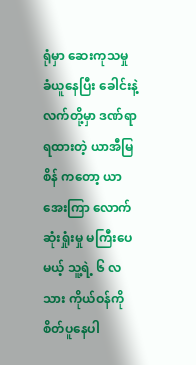ရုံမှာ ဆေးကုသမှု ခံယူနေပြီး ခေါင်းနဲ့ လက်တို့မှာ ဒဏ်ရာ ရထားတဲ့ ယာအီမြစိန် ကတော့ ယာအေးကြာ လောက် ဆုံးရှုံးမှု မကြီးပေမယ့် သူ့ရဲ့ ၆ လသား ကိုယ်ဝန်ကို စိတ်ပူနေပါ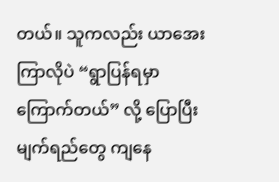တယ်။ သူကလည်း ယာအေးကြာလိုပဲ “ရွာပြန်ရမှာ ကြောက်တယ်” လို့ ပြောပြီး မျက်ရည်တွေ ကျနေ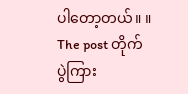ပါတော့တယ်။ ။ The post တိုက်ပွဲကြား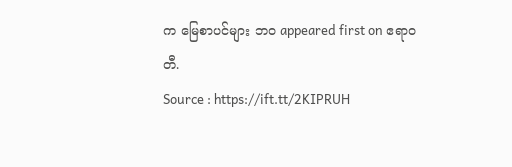က မြေစာပင်များ ဘဝ appeared first on ဧရာဝတီ.
Source : https://ift.tt/2KIPRUH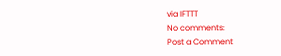via IFTTT
No comments:
Post a Comment